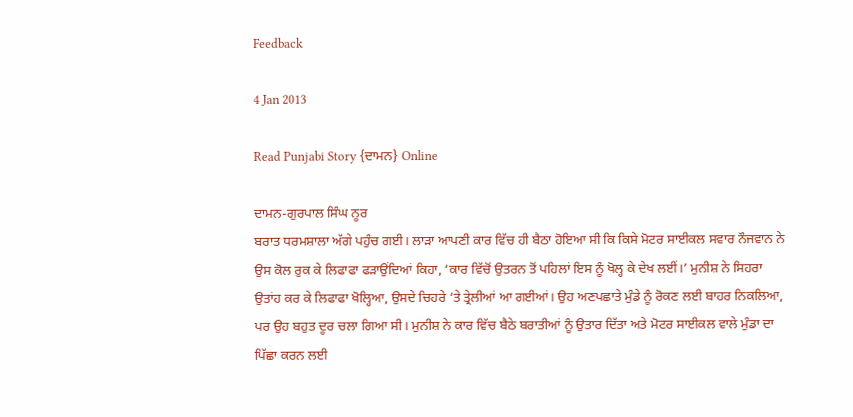Feedback

4 Jan 2013

Read Punjabi Story {ਦਾਮਨ} Online

ਦਾਮਨ-ਗੁਰਪਾਲ ਸਿੰਘ ਨੂਰ
ਬਰਾਤ ਧਰਮਸ਼ਾਲਾ ਅੱਗੇ ਪਹੁੰਚ ਗਈ। ਲਾੜਾ ਆਪਣੀ ਕਾਰ ਵਿੱਚ ਹੀ ਬੈਠਾ ਹੋਇਆ ਸੀ ਕਿ ਕਿਸੇ ਮੋਟਰ ਸਾਈਕਲ ਸਵਾਰ ਨੌਜਵਾਨ ਨੇ ਉਸ ਕੋਲ ਰੁਕ ਕੇ ਲਿਫਾਫਾ ਫੜਾਉਂਦਿਆਂ ਕਿਹਾ, ‘ਕਾਰ ਵਿੱਚੋਂ ਉਤਰਨ ਤੋਂ ਪਹਿਲਾਂ ਇਸ ਨੂੰ ਖੋਲ੍ਹ ਕੇ ਦੇਖ ਲਈਂ।’ ਮੁਨੀਸ਼ ਨੇ ਸਿਹਰਾ ਉਤਾਂਹ ਕਰ ਕੇ ਲਿਫਾਫਾ ਖੋਲ੍ਹਿਆ, ਉਸਦੇ ਚਿਹਰੇ ‘ਤੇ ਤ੍ਰੇਲੀਆਂ ਆ ਗਈਆਂ। ਉਹ ਅਣਪਛਾਤੇ ਮੁੰਡੇ ਨੂੰ ਰੋਕਣ ਲਈ ਬਾਹਰ ਨਿਕਲਿਆ, ਪਰ ਉਹ ਬਹੁਤ ਦੂਰ ਚਲਾ ਗਿਆ ਸੀ। ਮੁਨੀਸ਼ ਨੇ ਕਾਰ ਵਿੱਚ ਬੈਠੇ ਬਰਾਤੀਆਂ ਨੂੰ ਉਤਾਰ ਦਿੱਤਾ ਅਤੇ ਮੋਟਰ ਸਾਈਕਲ ਵਾਲੇ ਮੁੰਡਾ ਦਾ ਪਿੱਛਾ ਕਰਨ ਲਈ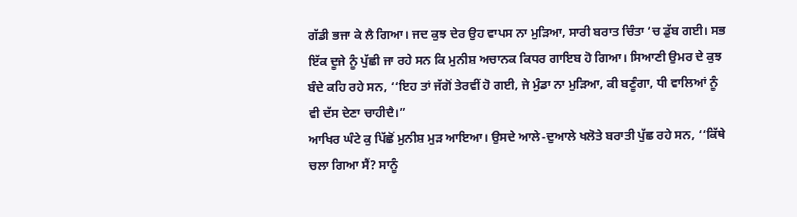ਗੱਡੀ ਭਜਾ ਕੇ ਲੈ ਗਿਆ। ਜਦ ਕੁਝ ਦੇਰ ਉਹ ਵਾਪਸ ਨਾ ਮੁੜਿਆ, ਸਾਰੀ ਬਰਾਤ ਚਿੰਤਾ ‘ਚ ਡੁੱਬ ਗਈ। ਸਭ ਇੱਕ ਦੂਜੇ ਨੂੰ ਪੁੱਛੀ ਜਾ ਰਹੇ ਸਨ ਕਿ ਮੁਨੀਸ਼ ਅਚਾਨਕ ਕਿਧਰ ਗਾਇਬ ਹੋ ਗਿਆ। ਸਿਆਣੀ ਉਮਰ ਦੇ ਕੁਝ ਬੰਦੇ ਕਹਿ ਰਹੇ ਸਨ, ‘‘ਇਹ ਤਾਂ ਜੱਗੋਂ ਤੇਰਵੀਂ ਹੋ ਗਈ, ਜੇ ਮੁੰਡਾ ਨਾ ਮੁੜਿਆ, ਕੀ ਬਣੂੰਗਾ, ਧੀ ਵਾਲਿਆਂ ਨੂੰ ਵੀ ਦੱਸ ਦੇਣਾ ਚਾਹੀਦੈ।”
ਆਖਿਰ ਘੰਟੇ ਕੁ ਪਿੱਛੋਂ ਮੁਨੀਸ਼ ਮੁੜ ਆਇਆ। ਉਸਦੇ ਆਲੇ-ਦੁਆਲੇ ਖਲੋਤੇ ਬਰਾਤੀ ਪੁੱਛ ਰਹੇ ਸਨ, ‘‘ਕਿੱਥੇ ਚਲਾ ਗਿਆ ਸੈਂ? ਸਾਨੂੰ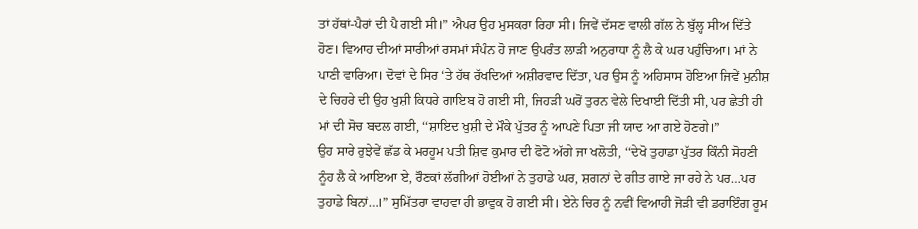ਤਾਂ ਹੱਥਾਂ-ਪੈਰਾਂ ਦੀ ਪੈ ਗਈ ਸੀ।” ਐਪਰ ਉਹ ਮੁਸਕਰਾ ਰਿਹਾ ਸੀ। ਜਿਵੇਂ ਦੱਸਣ ਵਾਲੀ ਗੱਲ ਨੇ ਬੁੱਲ੍ਹ ਸੀਅ ਦਿੱਤੇ ਹੋਣ। ਵਿਆਹ ਦੀਆਂ ਸਾਰੀਆਂ ਰਸਮਾਂ ਸੰਪੰਨ ਹੋ ਜਾਣ ਉਪਰੰਤ ਲਾੜੀ ਅਨੁਰਾਧਾ ਨੂੰ ਲੈ ਕੇ ਘਰ ਪਹੁੰਚਿਆ। ਮਾਂ ਨੇ ਪਾਣੀ ਵਾਰਿਆ। ਦੋਵਾਂ ਦੇ ਸਿਰ ‘ਤੇ ਹੱਥ ਰੱਖਦਿਆਂ ਅਸ਼ੀਰਵਾਦ ਦਿੱਤਾ, ਪਰ ਉਸ ਨੂੰ ਅਹਿਸਾਸ ਹੋਇਆ ਜਿਵੇਂ ਮੁਨੀਸ਼ ਦੇ ਚਿਹਰੇ ਦੀ ਉਹ ਖੁਸ਼ੀ ਕਿਧਰੇ ਗਾਇਬ ਹੋ ਗਈ ਸੀ, ਜਿਹੜੀ ਘਰੋਂ ਤੁਰਨ ਵੇਲੇ ਦਿਖਾਈ ਦਿੱਤੀ ਸੀ, ਪਰ ਛੇਤੀ ਹੀ ਮਾਂ ਦੀ ਸੋਚ ਬਦਲ ਗਈ, ‘‘ਸ਼ਾਇਦ ਖੁਸ਼ੀ ਦੇ ਮੌਕੇ ਪੁੱਤਰ ਨੂੰ ਆਪਣੇ ਪਿਤਾ ਜੀ ਯਾਦ ਆ ਗਏ ਹੋਣਗੇ।”
ਉਹ ਸਾਰੇ ਰੁਝੇਵੇਂ ਛੱਡ ਕੇ ਮਰਹੂਮ ਪਤੀ ਸ਼ਿਵ ਕੁਮਾਰ ਦੀ ਫੋਟੋ ਅੱਗੇ ਜਾ ਖਲੋਤੀ, ‘‘ਦੇਖੋ ਤੁਹਾਡਾ ਪੁੱਤਰ ਕਿੰਨੀ ਸੋਹਣੀ ਨੂੰਹ ਲੈ ਕੇ ਆਇਆ ਏ, ਰੌਣਕਾਂ ਲੱਗੀਆਂ ਹੋਈਆਂ ਨੇ ਤੁਹਾਡੇ ਘਰ, ਸ਼ਗਨਾਂ ਦੇ ਗੀਤ ਗਾਏ ਜਾ ਰਹੇ ਨੇ ਪਰ…ਪਰ ਤੁਹਾਡੇ ਬਿਨਾਂ…।” ਸੁਮਿੱਤਰਾ ਵਾਹਵਾ ਹੀ ਭਾਵੁਕ ਹੋ ਗਈ ਸੀ। ਏਨੇ ਚਿਰ ਨੂੰ ਨਵੀਂ ਵਿਆਹੀ ਜੋੜੀ ਵੀ ਡਰਾਇੰਗ ਰੂਮ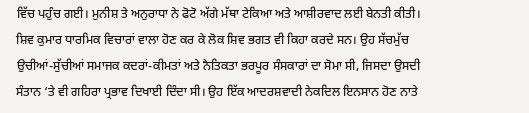ਵਿੱਚ ਪਹੁੰਚ ਗਈ। ਮੁਨੀਸ਼ ਤੇ ਅਨੁਰਾਧਾ ਨੇ ਫੋਟੋ ਅੱਗੇ ਮੱਥਾ ਟੇਕਿਆ ਅਤੇ ਆਸ਼ੀਰਵਾਦ ਲਈ ਬੇਨਤੀ ਕੀਤੀ।
ਸ਼ਿਵ ਕੁਮਾਰ ਧਾਰਮਿਕ ਵਿਚਾਰਾਂ ਵਾਲਾ ਹੋਣ ਕਰ ਕੇ ਲੋਕ ਸ਼ਿਵ ਭਗਤ ਵੀ ਕਿਹਾ ਕਰਦੇ ਸਨ। ਉਹ ਸੱਚਮੁੱਚ ਉਚੀਆਂ-ਸੁੱਚੀਆਂ ਸਮਾਜਕ ਕਦਰਾਂ-ਕੀਮਤਾਂ ਅਤੇ ਨੈਤਿਕਤਾ ਭਰਪੂਰ ਸੰਸਕਾਰਾਂ ਦਾ ਸੋਮਾ ਸੀ, ਜਿਸਦਾ ਉਸਦੀ ਸੰਤਾਨ ‘ਤੇ ਵੀ ਗਹਿਰਾ ਪ੍ਰਭਾਵ ਦਿਖਾਈ ਦਿੰਦਾ ਸੀ। ਉਹ ਇੱਕ ਆਦਰਸ਼ਵਾਦੀ ਨੇਕਦਿਲ ਇਨਸਾਨ ਹੋਣ ਨਾਤੇ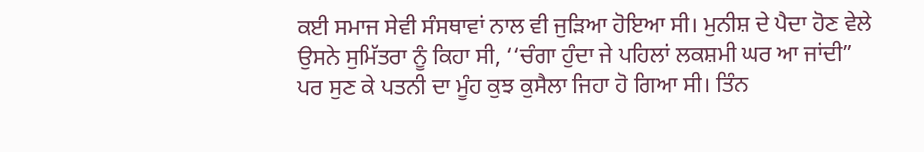ਕਈ ਸਮਾਜ ਸੇਵੀ ਸੰਸਥਾਵਾਂ ਨਾਲ ਵੀ ਜੁੜਿਆ ਹੋਇਆ ਸੀ। ਮੁਨੀਸ਼ ਦੇ ਪੈਦਾ ਹੋਣ ਵੇਲੇ ਉਸਨੇ ਸੁਮਿੱਤਰਾ ਨੂੰ ਕਿਹਾ ਸੀ, ‘‘ਚੰਗਾ ਹੁੰਦਾ ਜੇ ਪਹਿਲਾਂ ਲਕਸ਼ਮੀ ਘਰ ਆ ਜਾਂਦੀ” ਪਰ ਸੁਣ ਕੇ ਪਤਨੀ ਦਾ ਮੂੰਹ ਕੁਝ ਕੁਸੈਲਾ ਜਿਹਾ ਹੋ ਗਿਆ ਸੀ। ਤਿੰਨ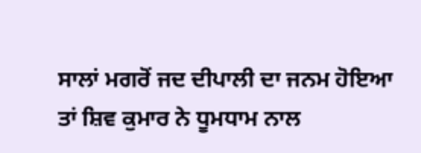ਸਾਲਾਂ ਮਗਰੋਂ ਜਦ ਦੀਪਾਲੀ ਦਾ ਜਨਮ ਹੋਇਆ ਤਾਂ ਸ਼ਿਵ ਕੁਮਾਰ ਨੇ ਧੂਮਧਾਮ ਨਾਲ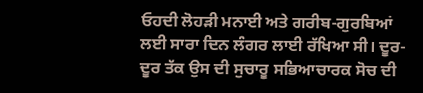ਓਹਦੀ ਲੋਹੜੀ ਮਨਾਈ ਅਤੇ ਗਰੀਬ-ਗੁਰਬਿਆਂ ਲਈ ਸਾਰਾ ਦਿਨ ਲੰਗਰ ਲਾਈ ਰੱਖਿਆ ਸੀ। ਦੂਰ-ਦੂਰ ਤੱਕ ਉਸ ਦੀ ਸੁਚਾਰੂ ਸਭਿਆਚਾਰਕ ਸੋਚ ਦੀ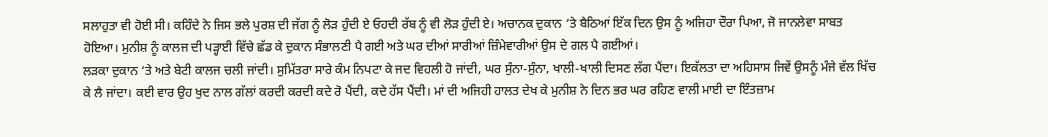ਸਲਾਹੁਤਾ ਵੀ ਹੋਈ ਸੀ। ਕਹਿੰਦੇ ਨੇ ਜਿਸ ਭਲੇ ਪੁਰਸ਼ ਦੀ ਜੱਗ ਨੂੰ ਲੋੜ ਹੁੰਦੀ ਏ ਓਹਦੀ ਰੱਬ ਨੂੰ ਵੀ ਲੋੜ ਹੁੰਦੀ ਏ। ਅਚਾਨਕ ਦੁਕਾਨ ‘ਤੇ ਬੈਠਿਆਂ ਇੱਕ ਦਿਨ ਉਸ ਨੂੰ ਅਜਿਹਾ ਦੌਰਾ ਪਿਆ, ਜੋ ਜਾਨਲੇਵਾ ਸਾਬਤ ਹੋਇਆ। ਮੁਨੀਸ਼ ਨੂੰ ਕਾਲਜ ਦੀ ਪੜ੍ਹਾਈ ਵਿੱਚੇ ਛੱਡ ਕੇ ਦੁਕਾਨ ਸੰਭਾਲਣੀ ਪੈ ਗਈ ਅਤੇ ਘਰ ਦੀਆਂ ਸਾਰੀਆਂ ਜ਼ਿੰਮੇਵਾਰੀਆਂ ਉਸ ਦੇ ਗਲ ਪੈ ਗਈਆਂ।
ਲੜਕਾ ਦੁਕਾਨ ‘ਤੇ ਅਤੇ ਬੇਟੀ ਕਾਲਜ ਚਲੀ ਜਾਂਦੀ। ਸੁਮਿੱਤਰਾ ਸਾਰੇ ਕੰਮ ਨਿਪਟਾ ਕੇ ਜਦ ਵਿਹਲੀ ਹੋ ਜਾਂਦੀ, ਘਰ ਸੁੰਨਾ-ਸੁੰਨਾ, ਖਾਲੀ-ਖਾਲੀ ਦਿਸਣ ਲੱਗ ਪੈਂਦਾ। ਇਕੱਲਤਾ ਦਾ ਅਹਿਸਾਸ ਜਿਵੇਂ ਉਸਨੂੰ ਮੰਜੇ ਵੱਲ ਖਿੱਚ ਕੇ ਲੈ ਜਾਂਦਾ। ਕਈ ਵਾਰ ਉਹ ਖੁਦ ਨਾਲ ਗੱਲਾਂ ਕਰਦੀ ਕਰਦੀ ਕਦੇ ਰੋ ਪੈਂਦੀ, ਕਦੇ ਹੱਸ ਪੈਂਦੀ। ਮਾਂ ਦੀ ਅਜਿਹੀ ਹਾਲਤ ਦੇਖ ਕੇ ਮੁਨੀਸ਼ ਨੇ ਦਿਨ ਭਰ ਘਰ ਰਹਿਣ ਵਾਲੀ ਮਾਈ ਦਾ ਇੰਤਜ਼ਾਮ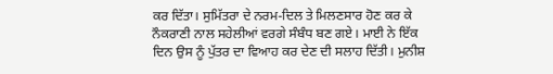ਕਰ ਦਿੱਤਾ। ਸੁਮਿੱਤਰਾ ਦੇ ਨਰਮ-ਦਿਲ ਤੇ ਮਿਲਣਸਾਰ ਹੋਣ ਕਰ ਕੇ ਨੌਕਰਾਣੀ ਨਾਲ ਸਹੇਲੀਆਂ ਵਰਗੇ ਸੰਬੰਧ ਬਣ ਗਏ। ਮਾਈ ਨੇ ਇੱਕ ਦਿਨ ਉਸ ਨੂੰ ਪੁੱਤਰ ਦਾ ਵਿਆਹ ਕਰ ਦੇਣ ਦੀ ਸਲਾਹ ਦਿੱਤੀ। ਮੁਨੀਸ਼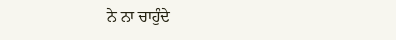ਨੇ ਨਾ ਚਾਹੁੰਦੇ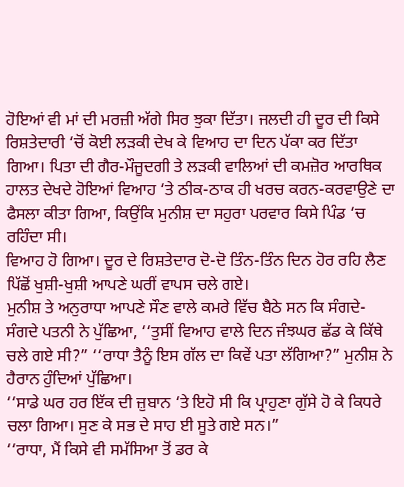ਹੋਇਆਂ ਵੀ ਮਾਂ ਦੀ ਮਰਜ਼ੀ ਅੱਗੇ ਸਿਰ ਝੁਕਾ ਦਿੱਤਾ। ਜਲਦੀ ਹੀ ਦੂਰ ਦੀ ਕਿਸੇ ਰਿਸ਼ਤੇਦਾਰੀ ‘ਚੋਂ ਕੋਈ ਲੜਕੀ ਦੇਖ ਕੇ ਵਿਆਹ ਦਾ ਦਿਨ ਪੱਕਾ ਕਰ ਦਿੱਤਾ ਗਿਆ। ਪਿਤਾ ਦੀ ਗੈਰ-ਮੌਜੂਦਗੀ ਤੇ ਲੜਕੀ ਵਾਲਿਆਂ ਦੀ ਕਮਜ਼ੋਰ ਆਰਥਿਕ ਹਾਲਤ ਦੇਖਦੇ ਹੋਇਆਂ ਵਿਆਹ ‘ਤੇ ਠੀਕ-ਠਾਕ ਹੀ ਖਰਚ ਕਰਨ-ਕਰਵਾਉਣੇ ਦਾ ਫੈਸਲਾ ਕੀਤਾ ਗਿਆ, ਕਿਉਂਕਿ ਮੁਨੀਸ਼ ਦਾ ਸਹੁਰਾ ਪਰਵਾਰ ਕਿਸੇ ਪਿੰਡ ‘ਚ ਰਹਿੰਦਾ ਸੀ।
ਵਿਆਹ ਹੋ ਗਿਆ। ਦੂਰ ਦੇ ਰਿਸ਼ਤੇਦਾਰ ਦੋ-ਦੋ ਤਿੰਨ-ਤਿੰਨ ਦਿਨ ਹੋਰ ਰਹਿ ਲੈਣ ਪਿੱਛੋਂ ਖੁਸ਼ੀ-ਖੁਸ਼ੀ ਆਪਣੇ ਘਰੀਂ ਵਾਪਸ ਚਲੇ ਗਏ।
ਮੁਨੀਸ਼ ਤੇ ਅਨੁਰਾਧਾ ਆਪਣੇ ਸੌਣ ਵਾਲੇ ਕਮਰੇ ਵਿੱਚ ਬੈਠੇ ਸਨ ਕਿ ਸੰਗਦੇ-ਸੰਗਦੇ ਪਤਨੀ ਨੇ ਪੁੱਛਿਆ, ‘‘ਤੁਸੀਂ ਵਿਆਹ ਵਾਲੇ ਦਿਨ ਜੰਝਘਰ ਛੱਡ ਕੇ ਕਿੱਥੇ ਚਲੇ ਗਏ ਸੀ?” ‘‘ਰਾਧਾ ਤੈਨੂੰ ਇਸ ਗੱਲ ਦਾ ਕਿਵੇਂ ਪਤਾ ਲੱਗਿਆ?” ਮੁਨੀਸ਼ ਨੇ ਹੈਰਾਨ ਹੁੰਦਿਆਂ ਪੁੱਛਿਆ।
‘‘ਸਾਡੇ ਘਰ ਹਰ ਇੱਕ ਦੀ ਜ਼ੁਬਾਨ ‘ਤੇ ਇਹੋ ਸੀ ਕਿ ਪ੍ਰਾਹੁਣਾ ਗੁੱਸੇ ਹੋ ਕੇ ਕਿਧਰੇ ਚਲਾ ਗਿਆ। ਸੁਣ ਕੇ ਸਭ ਦੇ ਸਾਹ ਈ ਸੂਤੇ ਗਏ ਸਨ।”
‘‘ਰਾਧਾ, ਮੈਂ ਕਿਸੇ ਵੀ ਸਮੱਸਿਆ ਤੋਂ ਡਰ ਕੇ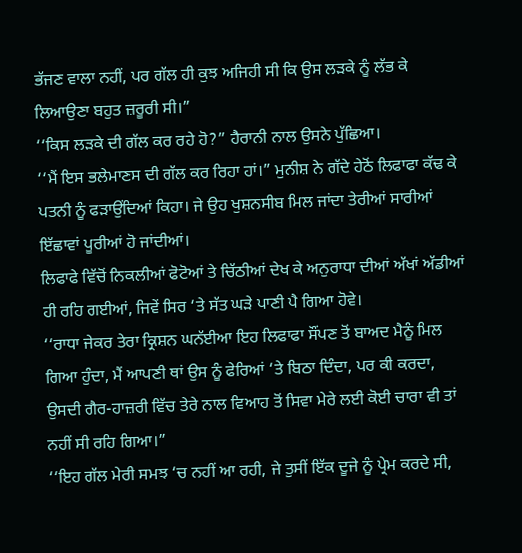ਭੱਜਣ ਵਾਲਾ ਨਹੀਂ, ਪਰ ਗੱਲ ਹੀ ਕੁਝ ਅਜਿਹੀ ਸੀ ਕਿ ਉਸ ਲੜਕੇ ਨੂੰ ਲੱਭ ਕੇ ਲਿਆਉਣਾ ਬਹੁਤ ਜ਼ਰੂਰੀ ਸੀ।”
‘‘ਕਿਸ ਲੜਕੇ ਦੀ ਗੱਲ ਕਰ ਰਹੇ ਹੋ?” ਹੈਰਾਨੀ ਨਾਲ ਉਸਨੇ ਪੁੱਛਿਆ।
‘‘ਮੈਂ ਇਸ ਭਲੇਮਾਣਸ ਦੀ ਗੱਲ ਕਰ ਰਿਹਾ ਹਾਂ।” ਮੁਨੀਸ਼ ਨੇ ਗੱਦੇ ਹੇਠੋਂ ਲਿਫਾਫਾ ਕੱਢ ਕੇ ਪਤਨੀ ਨੂੰ ਫੜਾਉਂਦਿਆਂ ਕਿਹਾ। ਜੇ ਉਹ ਖੁਸ਼ਨਸੀਬ ਮਿਲ ਜਾਂਦਾ ਤੇਰੀਆਂ ਸਾਰੀਆਂ ਇੱਛਾਵਾਂ ਪੂਰੀਆਂ ਹੋ ਜਾਂਦੀਆਂ।
ਲਿਫਾਫੇ ਵਿੱਚੋਂ ਨਿਕਲੀਆਂ ਫੋਟੋਆਂ ਤੇ ਚਿੱਠੀਆਂ ਦੇਖ ਕੇ ਅਨੁਰਾਧਾ ਦੀਆਂ ਅੱਖਾਂ ਅੱਡੀਆਂ ਹੀ ਰਹਿ ਗਈਆਂ, ਜਿਵੇਂ ਸਿਰ ‘ਤੇ ਸੱਤ ਘੜੇ ਪਾਣੀ ਪੈ ਗਿਆ ਹੋਵੇ।
‘‘ਰਾਧਾ ਜੇਕਰ ਤੇਰਾ ਕ੍ਰਿਸ਼ਨ ਘਨੱਈਆ ਇਹ ਲਿਫਾਫਾ ਸੌਂਪਣ ਤੋਂ ਬਾਅਦ ਮੈਨੂੰ ਮਿਲ ਗਿਆ ਹੁੰਦਾ, ਮੈਂ ਆਪਣੀ ਥਾਂ ਉਸ ਨੂੰ ਫੇਰਿਆਂ ‘ਤੇ ਬਿਠਾ ਦਿੰਦਾ, ਪਰ ਕੀ ਕਰਦਾ, ਉਸਦੀ ਗੈਰ-ਹਾਜ਼ਰੀ ਵਿੱਚ ਤੇਰੇ ਨਾਲ ਵਿਆਹ ਤੋਂ ਸਿਵਾ ਮੇਰੇ ਲਈ ਕੋਈ ਚਾਰਾ ਵੀ ਤਾਂ ਨਹੀਂ ਸੀ ਰਹਿ ਗਿਆ।”
‘‘ਇਹ ਗੱਲ ਮੇਰੀ ਸਮਝ ‘ਚ ਨਹੀਂ ਆ ਰਹੀ, ਜੇ ਤੁਸੀਂ ਇੱਕ ਦੂਜੇ ਨੂੰ ਪ੍ਰੇਮ ਕਰਦੇ ਸੀ,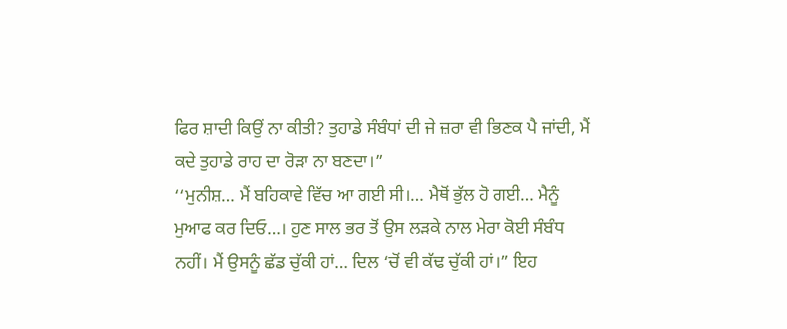ਫਿਰ ਸ਼ਾਦੀ ਕਿਉਂ ਨਾ ਕੀਤੀ? ਤੁਹਾਡੇ ਸੰਬੰਧਾਂ ਦੀ ਜੇ ਜ਼ਰਾ ਵੀ ਭਿਣਕ ਪੈ ਜਾਂਦੀ, ਮੈਂ ਕਦੇ ਤੁਹਾਡੇ ਰਾਹ ਦਾ ਰੋੜਾ ਨਾ ਬਣਦਾ।”
‘‘ਮੁਨੀਸ਼… ਮੈਂ ਬਹਿਕਾਵੇ ਵਿੱਚ ਆ ਗਈ ਸੀ।… ਮੈਥੋਂ ਭੁੱਲ ਹੋ ਗਈ… ਮੈਨੂੰ ਮੁਆਫ ਕਰ ਦਿਓ…। ਹੁਣ ਸਾਲ ਭਰ ਤੋਂ ਉਸ ਲੜਕੇ ਨਾਲ ਮੇਰਾ ਕੋਈ ਸੰਬੰਧ ਨਹੀਂ। ਮੈਂ ਉਸਨੂੰ ਛੱਡ ਚੁੱਕੀ ਹਾਂ… ਦਿਲ ‘ਚੋਂ ਵੀ ਕੱਢ ਚੁੱਕੀ ਹਾਂ।” ਇਹ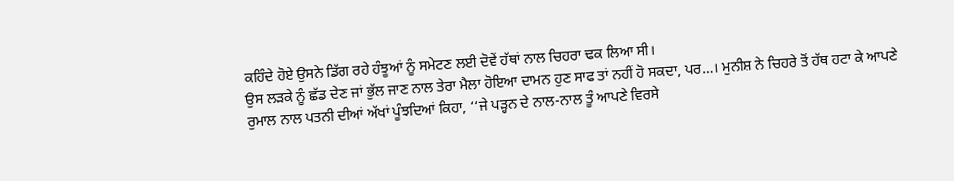ਕਹਿੰਦੇ ਹੋਏ ਉਸਨੇ ਡਿੱਗ ਰਹੇ ਹੰਝੂਆਂ ਨੂੰ ਸਮੇਟਣ ਲਈ ਦੋਵੇਂ ਹੱਥਾਂ ਨਾਲ ਚਿਹਰਾ ਢਕ ਲਿਆ ਸੀ।
ਉਸ ਲੜਕੇ ਨੂੰ ਛੱਡ ਦੇਣ ਜਾਂ ਭੁੱਲ ਜਾਣ ਨਾਲ ਤੇਰਾ ਮੈਲਾ ਹੋਇਆ ਦਾਮਨ ਹੁਣ ਸਾਫ ਤਾਂ ਨਹੀਂ ਹੋ ਸਕਦਾ, ਪਰ…। ਮੁਨੀਸ਼ ਨੇ ਚਿਹਰੇ ਤੋਂ ਹੱਥ ਹਟਾ ਕੇ ਆਪਣੇ ਰੁਮਾਲ ਨਾਲ ਪਤਨੀ ਦੀਆਂ ਅੱਖਾਂ ਪੂੰਝਦਿਆਂ ਕਿਹਾ, ‘‘ਜੇ ਪੜ੍ਹਨ ਦੇ ਨਾਲ-ਨਾਲ ਤੂੰ ਆਪਣੇ ਵਿਰਸੇ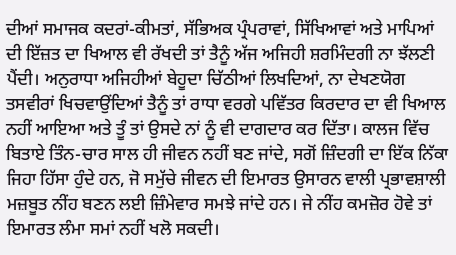ਦੀਆਂ ਸਮਾਜਕ ਕਦਰਾਂ-ਕੀਮਤਾਂ, ਸੱਭਿਅਕ ਪ੍ਰੰਪਰਾਵਾਂ, ਸਿੱਖਿਆਵਾਂ ਅਤੇ ਮਾਪਿਆਂ ਦੀ ਇੱਜ਼ਤ ਦਾ ਖਿਆਲ ਵੀ ਰੱਖਦੀ ਤਾਂ ਤੈਨੂੰ ਅੱਜ ਅਜਿਹੀ ਸ਼ਰਮਿੰਦਗੀ ਨਾ ਝੱਲਣੀ ਪੈਂਦੀ। ਅਨੁਰਾਧਾ ਅਜਿਹੀਆਂ ਬੇਹੂਦਾ ਚਿੱਠੀਆਂ ਲਿਖਦਿਆਂ, ਨਾ ਦੇਖਣਯੋਗ ਤਸਵੀਰਾਂ ਖਿਚਵਾਉਂਦਿਆਂ ਤੈਨੂੰ ਤਾਂ ਰਾਧਾ ਵਰਗੇ ਪਵਿੱਤਰ ਕਿਰਦਾਰ ਦਾ ਵੀ ਖਿਆਲ ਨਹੀਂ ਆਇਆ ਅਤੇ ਤੂੰ ਤਾਂ ਉਸਦੇ ਨਾਂ ਨੂੰ ਵੀ ਦਾਗਦਾਰ ਕਰ ਦਿੱਤਾ। ਕਾਲਜ ਵਿੱਚ ਬਿਤਾਏ ਤਿੰਨ-ਚਾਰ ਸਾਲ ਹੀ ਜੀਵਨ ਨਹੀਂ ਬਣ ਜਾਂਦੇ, ਸਗੋਂ ਜ਼ਿੰਦਗੀ ਦਾ ਇੱਕ ਨਿੱਕਾ ਜਿਹਾ ਹਿੱਸਾ ਹੁੰਦੇ ਹਨ, ਜੋ ਸਮੁੱਚੇ ਜੀਵਨ ਦੀ ਇਮਾਰਤ ਉਸਾਰਨ ਵਾਲੀ ਪ੍ਰਭਾਵਸ਼ਾਲੀ ਮਜ਼ਬੂਤ ਨੀਂਹ ਬਣਨ ਲਈ ਜ਼ਿੰਮੇਵਾਰ ਸਮਝੇ ਜਾਂਦੇ ਹਨ। ਜੇ ਨੀਂਹ ਕਮਜ਼ੋਰ ਹੋਵੇ ਤਾਂ ਇਮਾਰਤ ਲੰਮਾ ਸਮਾਂ ਨਹੀਂ ਖਲੋ ਸਕਦੀ।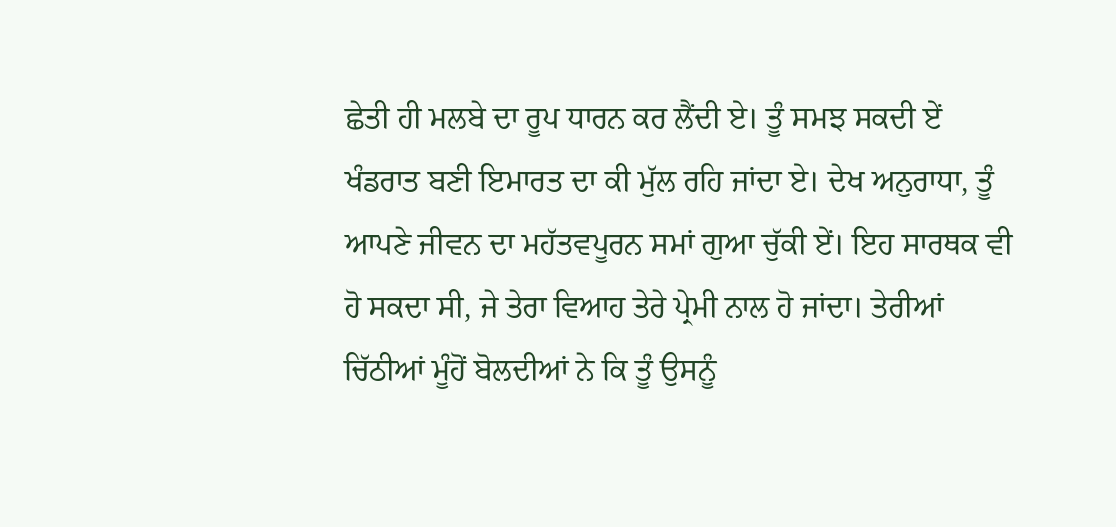ਛੇਤੀ ਹੀ ਮਲਬੇ ਦਾ ਰੂਪ ਧਾਰਨ ਕਰ ਲੈਂਦੀ ਏ। ਤੂੰ ਸਮਝ ਸਕਦੀ ਏਂ ਖੰਡਰਾਤ ਬਣੀ ਇਮਾਰਤ ਦਾ ਕੀ ਮੁੱਲ ਰਹਿ ਜਾਂਦਾ ਏ। ਦੇਖ ਅਨੁਰਾਧਾ, ਤੂੰ ਆਪਣੇ ਜੀਵਨ ਦਾ ਮਹੱਤਵਪੂਰਨ ਸਮਾਂ ਗੁਆ ਚੁੱਕੀ ਏਂ। ਇਹ ਸਾਰਥਕ ਵੀ ਹੋ ਸਕਦਾ ਸੀ, ਜੇ ਤੇਰਾ ਵਿਆਹ ਤੇਰੇ ਪ੍ਰੇਮੀ ਨਾਲ ਹੋ ਜਾਂਦਾ। ਤੇਰੀਆਂ ਚਿੱਠੀਆਂ ਮੂੰਹੋਂ ਬੋਲਦੀਆਂ ਨੇ ਕਿ ਤੂੰ ਉਸਨੂੰ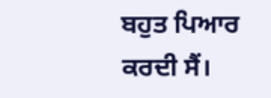ਬਹੁਤ ਪਿਆਰ ਕਰਦੀ ਸੈਂ।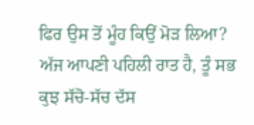ਫਿਰ ਉਸ ਤੋਂ ਮੂੰਹ ਕਿਉਂ ਮੋੜ ਲਿਆ? ਅੱਜ ਆਪਣੀ ਪਹਿਲੀ ਰਾਤ ਹੈ, ਤੂੰ ਸਭ ਕੁਝ ਸੱਚੋ-ਸੱਚ ਦੱਸ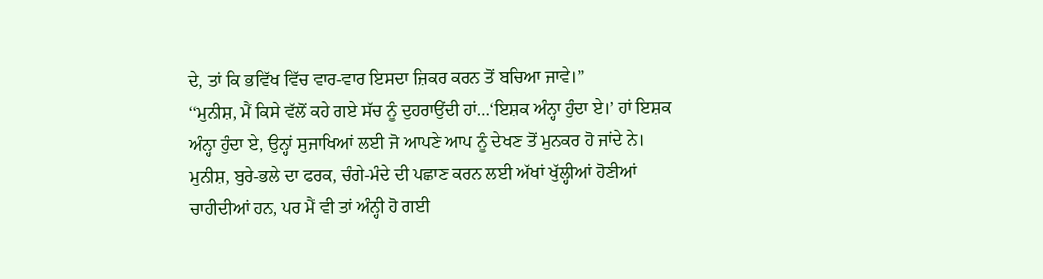ਦੇ, ਤਾਂ ਕਿ ਭਵਿੱਖ ਵਿੱਚ ਵਾਰ-ਵਾਰ ਇਸਦਾ ਜ਼ਿਕਰ ਕਰਨ ਤੋਂ ਬਚਿਆ ਜਾਵੇ।”
‘‘ਮੁਨੀਸ਼, ਮੈਂ ਕਿਸੇ ਵੱਲੋਂ ਕਹੇ ਗਏ ਸੱਚ ਨੂੰ ਦੁਹਰਾਉਂਦੀ ਹਾਂ…‘ਇਸ਼ਕ ਅੰਨ੍ਹਾ ਹੁੰਦਾ ਏ।’ ਹਾਂ ਇਸ਼ਕ ਅੰਨ੍ਹਾ ਹੁੰਦਾ ਏ, ਉਨ੍ਹਾਂ ਸੁਜਾਖਿਆਂ ਲਈ ਜੋ ਆਪਣੇ ਆਪ ਨੂੰ ਦੇਖਣ ਤੋਂ ਮੁਨਕਰ ਹੋ ਜਾਂਦੇ ਨੇ। ਮੁਨੀਸ਼, ਬੁਰੇ-ਭਲੇ ਦਾ ਫਰਕ, ਚੰਗੇ-ਮੰਦੇ ਦੀ ਪਛਾਣ ਕਰਨ ਲਈ ਅੱਖਾਂ ਖੁੱਲ੍ਹੀਆਂ ਹੋਣੀਆਂ ਚਾਹੀਦੀਆਂ ਹਨ, ਪਰ ਮੈਂ ਵੀ ਤਾਂ ਅੰਨ੍ਹੀ ਹੋ ਗਈ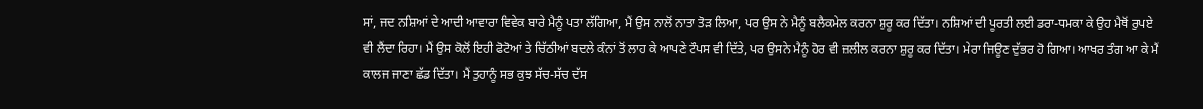ਸਾਂ, ਜਦ ਨਸ਼ਿਆਂ ਦੇ ਆਦੀ ਆਵਾਰਾ ਵਿਵੇਕ ਬਾਰੇ ਮੈਨੂੰ ਪਤਾ ਲੱਗਿਆ, ਮੈਂ ਉਸ ਨਾਲੋਂ ਨਾਤਾ ਤੋੜ ਲਿਆ, ਪਰ ਉਸ ਨੇ ਮੈਨੂੰ ਬਲੈਕਮੇਲ ਕਰਨਾ ਸ਼ੁਰੂ ਕਰ ਦਿੱਤਾ। ਨਸ਼ਿਆਂ ਦੀ ਪੂਰਤੀ ਲਈ ਡਰਾ-ਧਮਕਾ ਕੇ ਉਹ ਮੈਥੋਂ ਰੁਪਏ ਵੀ ਲੈਂਦਾ ਰਿਹਾ। ਮੈਂ ਉਸ ਕੋਲੋਂ ਇਹੀ ਫੋਟੋਆਂ ਤੇ ਚਿੱਠੀਆਂ ਬਦਲੇ ਕੰਨਾਂ ਤੋਂ ਲਾਹ ਕੇ ਆਪਣੇ ਟੌਪਸ ਵੀ ਦਿੱਤੇ, ਪਰ ਉਸਨੇ ਮੈਨੂੰ ਹੋਰ ਵੀ ਜ਼ਲੀਲ ਕਰਨਾ ਸ਼ੁਰੂ ਕਰ ਦਿੱਤਾ। ਮੇਰਾ ਜਿਊਣ ਦੁੱਭਰ ਹੋ ਗਿਆ। ਆਖਰ ਤੰਗ ਆ ਕੇ ਮੈਂ ਕਾਲਜ ਜਾਣਾ ਛੱਡ ਦਿੱਤਾ। ਮੈਂ ਤੁਹਾਨੂੰ ਸਭ ਕੁਝ ਸੱਚ-ਸੱਚ ਦੱਸ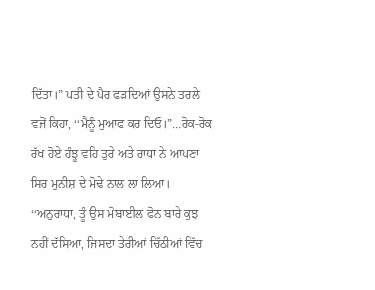ਦਿੱਤਾ।” ਪਤੀ ਦੇ ਪੈਰ ਫੜਦਿਆਂ ਉਸਨੇ ਤਰਲੇ ਵਜੋਂ ਕਿਹਾ, ‘‘ਮੈਨੂੰ ਮੁਆਫ ਕਰ ਦਿਓ।”…ਰੋਕ-ਰੋਕ ਰੱਖ ਹੋਏ ਹੰਝੂ ਵਹਿ ਤੁਰੇ ਅਤੇ ਰਾਧਾ ਨੇ ਆਪਣਾ ਸਿਰ ਮੁਨੀਸ਼ ਦੇ ਮੋਢੇ ਨਾਲ ਲਾ ਲਿਆ।
‘‘ਅਨੁਰਾਧਾ, ਤੂੰ ਉਸ ਮੋਬਾਈਲ ਫੋਨ ਬਾਰੇ ਕੁਝ ਨਹੀਂ ਦੱਸਿਆ, ਜਿਸਦਾ ਤੇਰੀਆਂ ਚਿੱਠੀਆਂ ਵਿੱਚ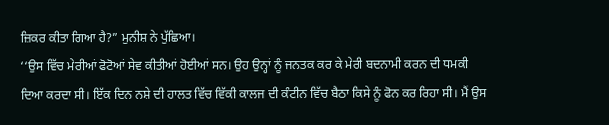ਜ਼ਿਕਰ ਕੀਤਾ ਗਿਆ ਹੈ?” ਮੁਨੀਸ਼ ਨੇ ਪੁੱਛਿਆ।
‘‘ਉਸ ਵਿੱਚ ਮੇਰੀਆਂ ਫੋਟੋਆਂ ਸੇਵ ਕੀਤੀਆਂ ਹੋਈਆਂ ਸਨ। ਉਹ ਉਨ੍ਹਾਂ ਨੂੰ ਜਨਤਕ ਕਰ ਕੇ ਮੇਰੀ ਬਦਨਾਮੀ ਕਰਨ ਦੀ ਧਮਕੀ ਦਿਆ ਕਰਦਾ ਸੀ। ਇੱਕ ਦਿਨ ਨਸ਼ੇ ਦੀ ਹਾਲਤ ਵਿੱਚ ਵਿੱਕੀ ਕਾਲਜ ਦੀ ਕੰਟੀਨ ਵਿੱਚ ਬੈਠਾ ਕਿਸੇ ਨੂੰ ਫੋਨ ਕਰ ਰਿਹਾ ਸੀ। ਮੈਂ ਉਸ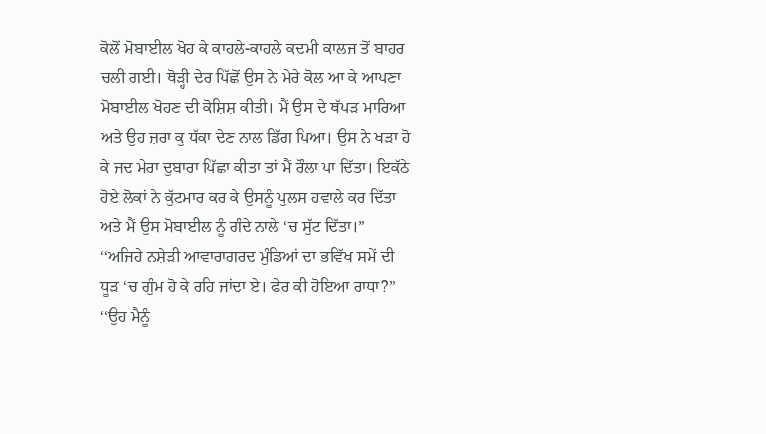ਕੋਲੋਂ ਮੋਬਾਈਲ ਖੋਹ ਕੇ ਕਾਹਲੇ-ਕਾਹਲੇ ਕਦਮੀ ਕਾਲਜ ਤੋਂ ਬਾਹਰ ਚਲੀ ਗਈ। ਥੋੜ੍ਹੀ ਦੇਰ ਪਿੱਛੋਂ ਉਸ ਨੇ ਮੇਰੇ ਕੋਲ ਆ ਕੇ ਆਪਣਾ ਮੋਬਾਈਲ ਖੋਹਣ ਦੀ ਕੋਸ਼ਿਸ਼ ਕੀਤੀ। ਮੈਂ ਉਸ ਦੇ ਥੱਪੜ ਮਾਰਿਆ ਅਤੇ ਉਹ ਜ਼ਰਾ ਕੁ ਧੱਕਾ ਦੇਣ ਨਾਲ ਡਿੱਗ ਪਿਆ। ਉਸ ਨੇ ਖੜਾ ਹੋ ਕੇ ਜਦ ਮੇਰਾ ਦੁਬਾਰਾ ਪਿੱਛਾ ਕੀਤਾ ਤਾਂ ਮੈਂ ਰੌਲਾ ਪਾ ਦਿੱਤਾ। ਇਕੱਠੇ ਹੋਏ ਲੋਕਾਂ ਨੇ ਕੁੱਟਮਾਰ ਕਰ ਕੇ ਉਸਨੂੰ ਪੁਲਸ ਹਵਾਲੇ ਕਰ ਦਿੱਤਾ ਅਤੇ ਮੈਂ ਉਸ ਮੋਬਾਈਲ ਨੂੰ ਗੰਦੇ ਨਾਲੇ ‘ਚ ਸੁੱਟ ਦਿੱਤਾ।”
‘‘ਅਜਿਹੇ ਨਸ਼ੇੜੀ ਆਵਾਰਾਗਰਦ ਮੁੰਡਿਆਂ ਦਾ ਭਵਿੱਖ ਸਮੇਂ ਦੀ ਧੂੜ ‘ਚ ਗੁੰਮ ਹੋ ਕੇ ਰਹਿ ਜਾਂਦਾ ਏ। ਫੇਰ ਕੀ ਹੋਇਆ ਰਾਧਾ?”
‘‘ਉਹ ਮੈਨੂੰ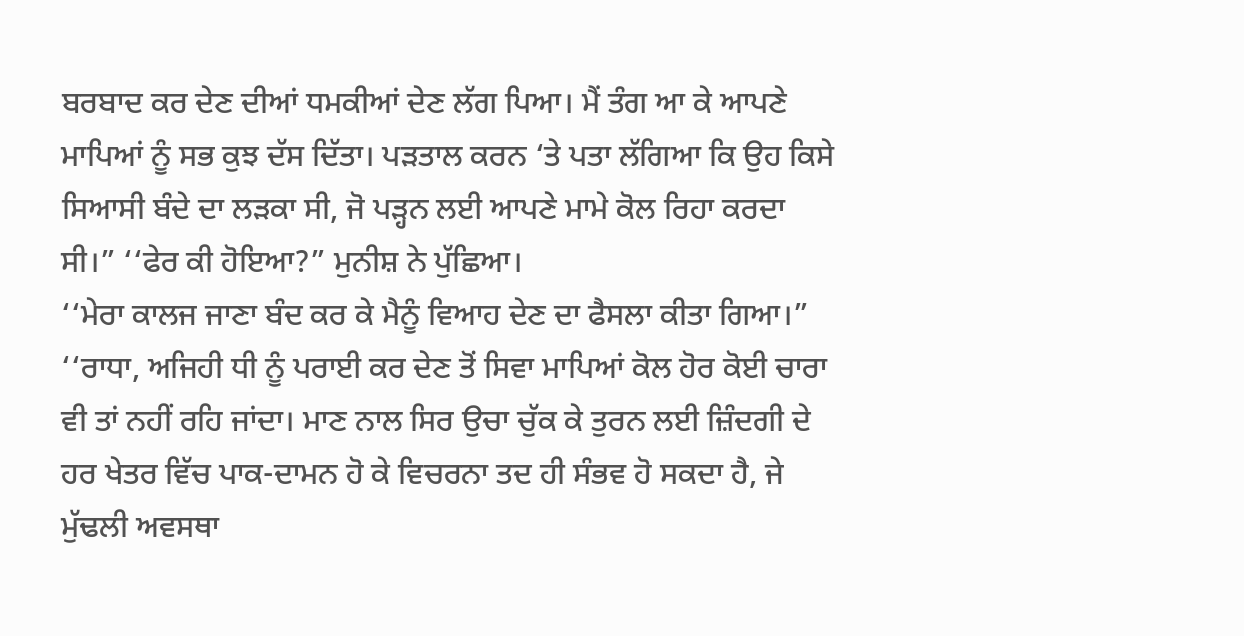ਬਰਬਾਦ ਕਰ ਦੇਣ ਦੀਆਂ ਧਮਕੀਆਂ ਦੇਣ ਲੱਗ ਪਿਆ। ਮੈਂ ਤੰਗ ਆ ਕੇ ਆਪਣੇ ਮਾਪਿਆਂ ਨੂੰ ਸਭ ਕੁਝ ਦੱਸ ਦਿੱਤਾ। ਪੜਤਾਲ ਕਰਨ ‘ਤੇ ਪਤਾ ਲੱਗਿਆ ਕਿ ਉਹ ਕਿਸੇ ਸਿਆਸੀ ਬੰਦੇ ਦਾ ਲੜਕਾ ਸੀ, ਜੋ ਪੜ੍ਹਨ ਲਈ ਆਪਣੇ ਮਾਮੇ ਕੋਲ ਰਿਹਾ ਕਰਦਾ ਸੀ।” ‘‘ਫੇਰ ਕੀ ਹੋਇਆ?” ਮੁਨੀਸ਼ ਨੇ ਪੁੱਛਿਆ।
‘‘ਮੇਰਾ ਕਾਲਜ ਜਾਣਾ ਬੰਦ ਕਰ ਕੇ ਮੈਨੂੰ ਵਿਆਹ ਦੇਣ ਦਾ ਫੈਸਲਾ ਕੀਤਾ ਗਿਆ।”
‘‘ਰਾਧਾ, ਅਜਿਹੀ ਧੀ ਨੂੰ ਪਰਾਈ ਕਰ ਦੇਣ ਤੋਂ ਸਿਵਾ ਮਾਪਿਆਂ ਕੋਲ ਹੋਰ ਕੋਈ ਚਾਰਾ ਵੀ ਤਾਂ ਨਹੀਂ ਰਹਿ ਜਾਂਦਾ। ਮਾਣ ਨਾਲ ਸਿਰ ਉਚਾ ਚੁੱਕ ਕੇ ਤੁਰਨ ਲਈ ਜ਼ਿੰਦਗੀ ਦੇ ਹਰ ਖੇਤਰ ਵਿੱਚ ਪਾਕ-ਦਾਮਨ ਹੋ ਕੇ ਵਿਚਰਨਾ ਤਦ ਹੀ ਸੰਭਵ ਹੋ ਸਕਦਾ ਹੈ, ਜੇ ਮੁੱਢਲੀ ਅਵਸਥਾ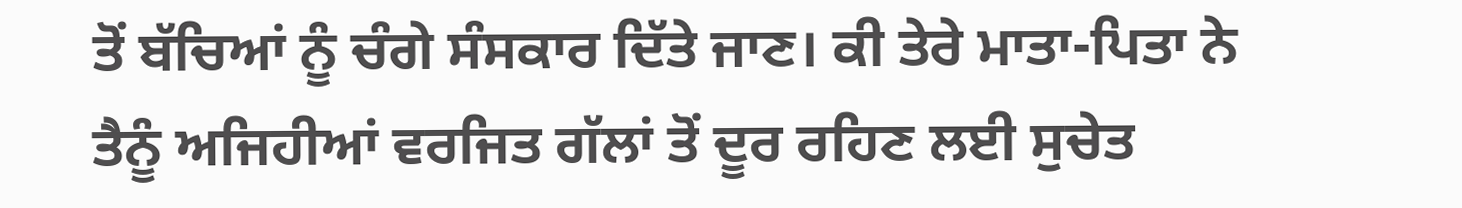ਤੋਂ ਬੱਚਿਆਂ ਨੂੰ ਚੰਗੇ ਸੰਸਕਾਰ ਦਿੱਤੇ ਜਾਣ। ਕੀ ਤੇਰੇ ਮਾਤਾ-ਪਿਤਾ ਨੇ ਤੈਨੂੰ ਅਜਿਹੀਆਂ ਵਰਜਿਤ ਗੱਲਾਂ ਤੋਂ ਦੂਰ ਰਹਿਣ ਲਈ ਸੁਚੇਤ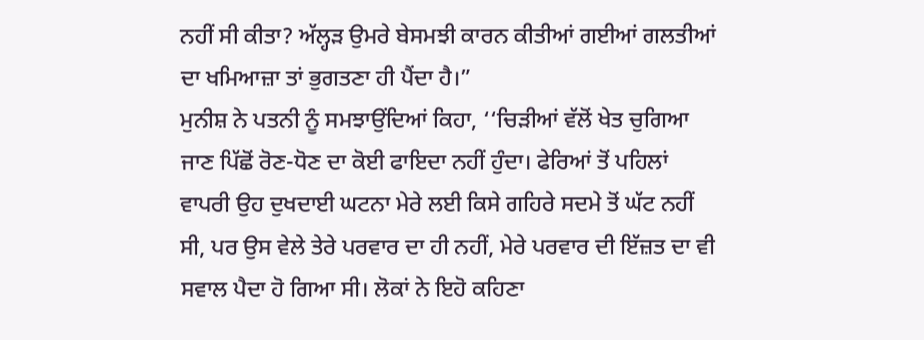ਨਹੀਂ ਸੀ ਕੀਤਾ? ਅੱਲ੍ਹੜ ਉਮਰੇ ਬੇਸਮਝੀ ਕਾਰਨ ਕੀਤੀਆਂ ਗਈਆਂ ਗਲਤੀਆਂ ਦਾ ਖਮਿਆਜ਼ਾ ਤਾਂ ਭੁਗਤਣਾ ਹੀ ਪੈਂਦਾ ਹੈ।”
ਮੁਨੀਸ਼ ਨੇ ਪਤਨੀ ਨੂੰ ਸਮਝਾਉਂਦਿਆਂ ਕਿਹਾ, ‘‘ਚਿੜੀਆਂ ਵੱਲੋਂ ਖੇਤ ਚੁਗਿਆ ਜਾਣ ਪਿੱਛੋਂ ਰੋਣ-ਧੋਣ ਦਾ ਕੋਈ ਫਾਇਦਾ ਨਹੀਂ ਹੁੰਦਾ। ਫੇਰਿਆਂ ਤੋਂ ਪਹਿਲਾਂ ਵਾਪਰੀ ਉਹ ਦੁਖਦਾਈ ਘਟਨਾ ਮੇਰੇ ਲਈ ਕਿਸੇ ਗਹਿਰੇ ਸਦਮੇ ਤੋਂ ਘੱਟ ਨਹੀਂ ਸੀ, ਪਰ ਉਸ ਵੇਲੇ ਤੇਰੇ ਪਰਵਾਰ ਦਾ ਹੀ ਨਹੀਂ, ਮੇਰੇ ਪਰਵਾਰ ਦੀ ਇੱਜ਼ਤ ਦਾ ਵੀ ਸਵਾਲ ਪੈਦਾ ਹੋ ਗਿਆ ਸੀ। ਲੋਕਾਂ ਨੇ ਇਹੋ ਕਹਿਣਾ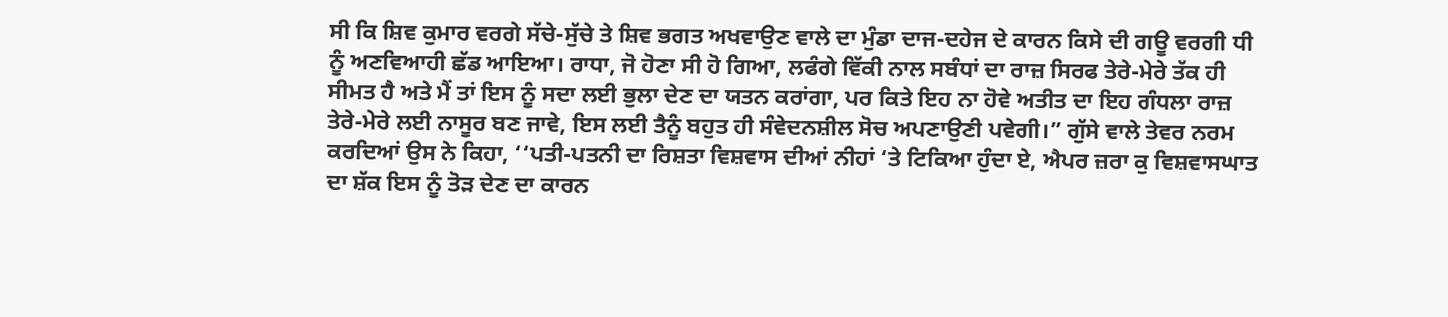ਸੀ ਕਿ ਸ਼ਿਵ ਕੁਮਾਰ ਵਰਗੇ ਸੱਚੇ-ਸੁੱਚੇ ਤੇ ਸ਼ਿਵ ਭਗਤ ਅਖਵਾਉਣ ਵਾਲੇ ਦਾ ਮੁੰਡਾ ਦਾਜ-ਦਹੇਜ ਦੇ ਕਾਰਨ ਕਿਸੇ ਦੀ ਗਊ ਵਰਗੀ ਧੀ ਨੂੰ ਅਣਵਿਆਹੀ ਛੱਡ ਆਇਆ। ਰਾਧਾ, ਜੋ ਹੋਣਾ ਸੀ ਹੋ ਗਿਆ, ਲਫੰਗੇ ਵਿੱਕੀ ਨਾਲ ਸਬੰਧਾਂ ਦਾ ਰਾਜ਼ ਸਿਰਫ ਤੇਰੇ-ਮੇਰੇ ਤੱਕ ਹੀ ਸੀਮਤ ਹੈ ਅਤੇ ਮੈਂ ਤਾਂ ਇਸ ਨੂੰ ਸਦਾ ਲਈ ਭੁਲਾ ਦੇਣ ਦਾ ਯਤਨ ਕਰਾਂਗਾ, ਪਰ ਕਿਤੇ ਇਹ ਨਾ ਹੋਵੇ ਅਤੀਤ ਦਾ ਇਹ ਗੰਧਲਾ ਰਾਜ਼ ਤੇਰੇ-ਮੇਰੇ ਲਈ ਨਾਸੂਰ ਬਣ ਜਾਵੇ, ਇਸ ਲਈ ਤੈਨੂੰ ਬਹੁਤ ਹੀ ਸੰਵੇਦਨਸ਼ੀਲ ਸੋਚ ਅਪਣਾਉਣੀ ਪਵੇਗੀ।” ਗੁੱਸੇ ਵਾਲੇ ਤੇਵਰ ਨਰਮ ਕਰਦਿਆਂ ਉਸ ਨੇ ਕਿਹਾ, ‘‘ਪਤੀ-ਪਤਨੀ ਦਾ ਰਿਸ਼ਤਾ ਵਿਸ਼ਵਾਸ ਦੀਆਂ ਨੀਹਾਂ ‘ਤੇ ਟਿਕਿਆ ਹੁੰਦਾ ਏ, ਐਪਰ ਜ਼ਰਾ ਕੁ ਵਿਸ਼ਵਾਸਘਾਤ ਦਾ ਸ਼ੱਕ ਇਸ ਨੂੰ ਤੋੜ ਦੇਣ ਦਾ ਕਾਰਨ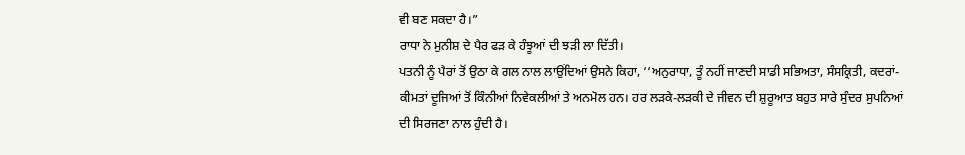ਵੀ ਬਣ ਸਕਦਾ ਹੈ।”
ਰਾਧਾ ਨੇ ਮੁਨੀਸ਼ ਦੇ ਪੈਰ ਫੜ ਕੇ ਹੰਝੂਆਂ ਦੀ ਝੜੀ ਲਾ ਦਿੱਤੀ।
ਪਤਨੀ ਨੂੰ ਪੈਰਾਂ ਤੋਂ ਉਠਾ ਕੇ ਗਲ ਨਾਲ ਲਾਉਂਦਿਆਂ ਉਸਨੇ ਕਿਹਾ, ‘‘ਅਨੁਰਾਧਾ, ਤੂੰ ਨਹੀਂ ਜਾਣਦੀ ਸਾਡੀ ਸਭਿਅਤਾ, ਸੰਸਕ੍ਰਿਤੀ, ਕਦਰਾਂ-ਕੀਮਤਾਂ ਦੂਜਿਆਂ ਤੋਂ ਕਿੰਨੀਆਂ ਨਿਵੇਕਲੀਆਂ ਤੇ ਅਨਮੋਲ ਹਨ। ਹਰ ਲੜਕੇ-ਲੜਕੀ ਦੇ ਜੀਵਨ ਦੀ ਸ਼ੁਰੂਆਤ ਬਹੁਤ ਸਾਰੇ ਸੁੰਦਰ ਸੁਪਨਿਆਂ ਦੀ ਸਿਰਜਣਾ ਨਾਲ ਹੁੰਦੀ ਹੈ।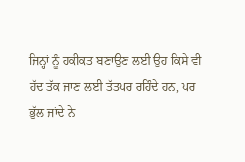ਜਿਨ੍ਹਾਂ ਨੂੰ ਹਕੀਕਤ ਬਣਾਉਣ ਲਈ ਉਹ ਕਿਸੇ ਵੀ ਹੱਦ ਤੱਕ ਜਾਣ ਲਈ ਤੱਤਪਰ ਰਹਿੰਦੇ ਹਨ, ਪਰ ਭੁੱਲ ਜਾਂਦੇ ਨੇ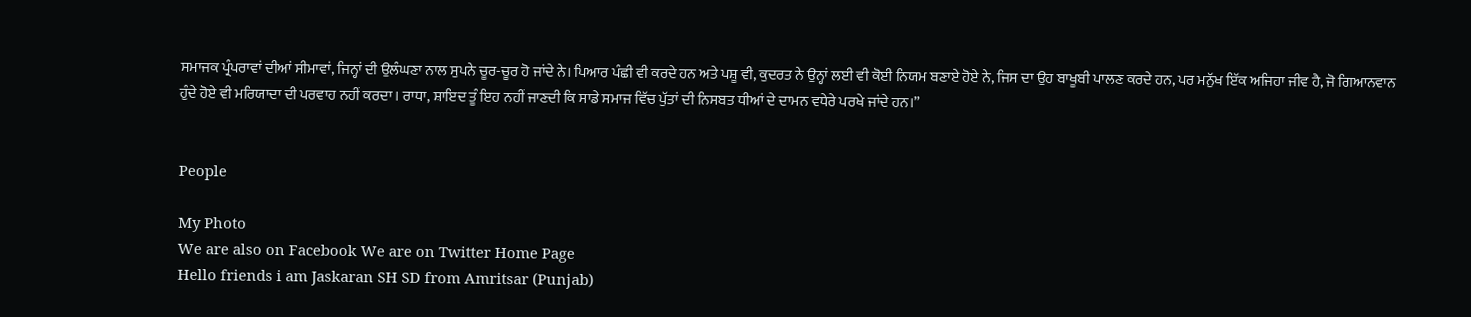ਸਮਾਜਕ ਪ੍ਰੰਪਰਾਵਾਂ ਦੀਆਂ ਸੀਮਾਵਾਂ, ਜਿਨ੍ਹਾਂ ਦੀ ਉਲੰਘਣਾ ਨਾਲ ਸੁਪਨੇ ਚੂਰ-ਚੂਰ ਹੋ ਜਾਂਦੇ ਨੇ। ਪਿਆਰ ਪੰਛੀ ਵੀ ਕਰਦੇ ਹਨ ਅਤੇ ਪਸ਼ੂ ਵੀ, ਕੁਦਰਤ ਨੇ ਉਨ੍ਹਾਂ ਲਈ ਵੀ ਕੋਈ ਨਿਯਮ ਬਣਾਏ ਹੋਏ ਨੇ, ਜਿਸ ਦਾ ਉਹ ਬਾਖੂਬੀ ਪਾਲਣ ਕਰਦੇ ਹਨ, ਪਰ ਮਨੁੱਖ ਇੱਕ ਅਜਿਹਾ ਜੀਵ ਹੈ, ਜੋ ਗਿਆਨਵਾਨ ਹੁੰਦੇ ਹੋਏ ਵੀ ਮਰਿਯਾਦਾ ਦੀ ਪਰਵਾਹ ਨਹੀਂ ਕਰਦਾ। ਰਾਧਾ, ਸ਼ਾਇਦ ਤੂੰ ਇਹ ਨਹੀਂ ਜਾਣਦੀ ਕਿ ਸਾਡੇ ਸਮਾਜ ਵਿੱਚ ਪੁੱਤਾਂ ਦੀ ਨਿਸਬਤ ਧੀਆਂ ਦੇ ਦਾਮਨ ਵਧੇਰੇ ਪਰਖੇ ਜਾਂਦੇ ਹਨ।”


People

My Photo
We are also on Facebook We are on Twitter Home Page
Hello friends i am Jaskaran SH SD from Amritsar (Punjab)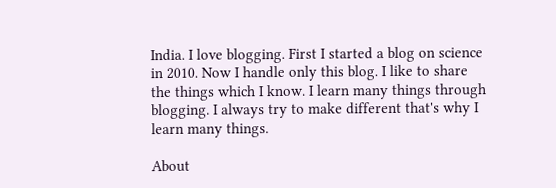India. I love blogging. First I started a blog on science in 2010. Now I handle only this blog. I like to share the things which I know. I learn many things through blogging. I always try to make different that's why I learn many things.

About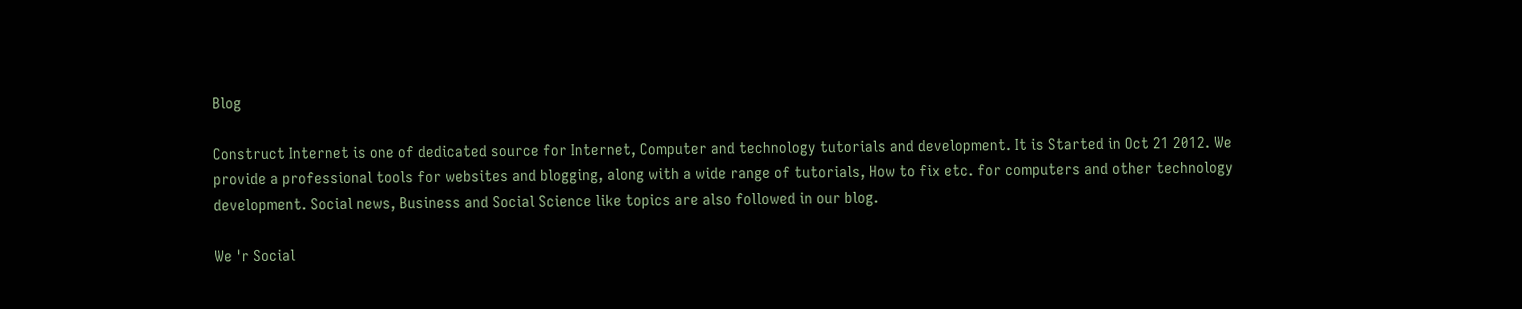Blog

Construct Internet is one of dedicated source for Internet, Computer and technology tutorials and development. It is Started in Oct 21 2012. We provide a professional tools for websites and blogging, along with a wide range of tutorials, How to fix etc. for computers and other technology development. Social news, Business and Social Science like topics are also followed in our blog.

We 'r Social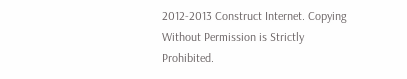2012-2013 Construct Internet. Copying Without Permission is Strictly Prohibited.